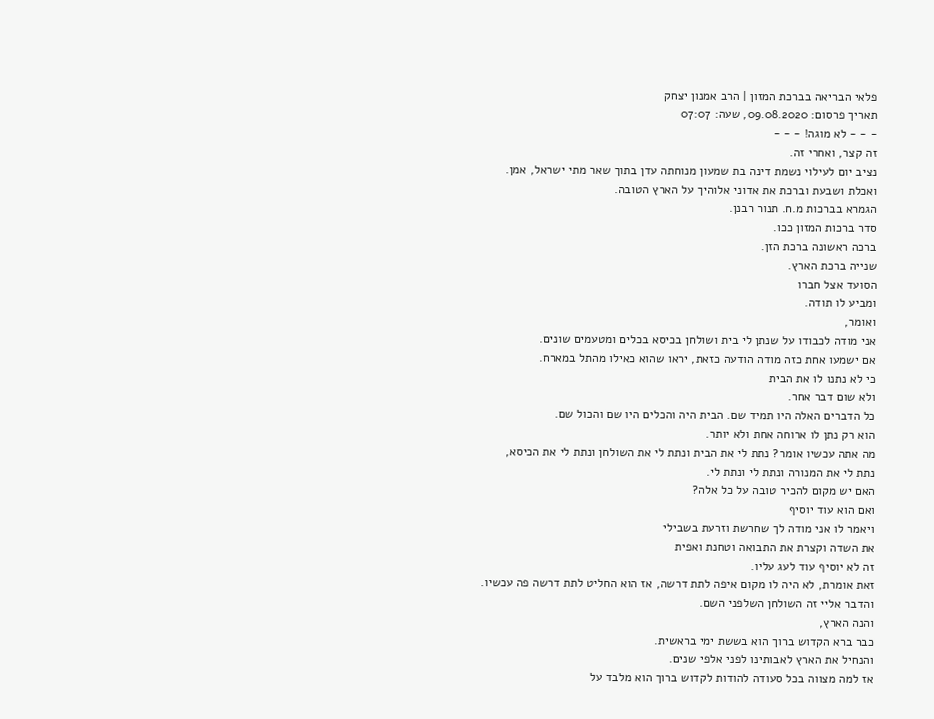פלאי הבריאה בברכת המזון | הרב אמנון יצחק
תאריך פרסום: 09.08.2020, שעה: 07:07
- - - לא מוגה! - - -
זה קצר, ואחרי זה.
נציב יום לעילוי נשמת דינה בת שמעון מנוחתה עדן בתוך שאר מתי ישראל, אמן.
ואכלת ושבעת וברכת את אדוני אלוהיך על הארץ הטובה.
הגמרא בברכות מ.ח. תנור רבנן.
סדר ברכות המזון ככו.
ברכה ראשונה ברכת הזן.
שנייה ברכת הארץ.
הסועד אצל חברו
ומביע לו תודה.
ואומר,
אני מודה לכבודו על שנתן לי בית ושולחן בכיסא בכלים ומטעמים שונים.
אם ישמעו אחת כזה מודה הודעה כזאת, יראו שהוא כאילו מהתל במארח.
כי לא נתנו לו את הבית
ולא שום דבר אחר.
כל הדברים האלה היו תמיד שם. הבית היה והכלים היו שם והכול שם.
הוא רק נתן לו ארוחה אחת ולא יותר.
מה אתה עכשיו אומר? נתת לי את הבית ונתת לי את השולחן ונתת לי את הכיסא,
נתת לי את המנורה ונתת לי ונתת לי.
האם יש מקום להכיר טובה על כל אלה?
ואם הוא עוד יוסיף
ויאמר לו אני מודה לך שחרשת וזרעת בשבילי
את השדה וקצרת את התבואה וטחנת ואפית
זה לא יוסיף עוד לעג עליו.
זאת אומרת, לא היה לו מקום איפה לתת דרשה, אז הוא החליט לתת דרשה פה עכשיו.
והדבר אליי זה השולחן השלפני השם.
והנה הארץ,
כבר ברא הקדוש ברוך הוא בששת ימי בראשית.
והנחיל את הארץ לאבותינו לפני אלפי שנים.
אז למה מצווה בכל סעודה להודות לקדוש ברוך הוא מלבד על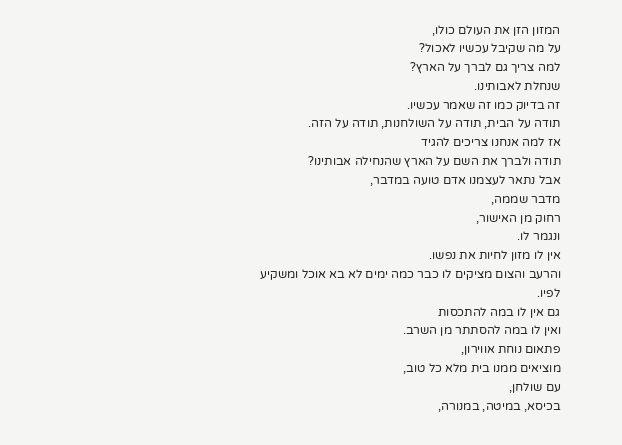המזון הזן את העולם כולו,
על מה שקיבל עכשיו לאכול?
למה צריך גם לברך על הארץ?
שנחלת לאבותינו.
זה בדיוק כמו זה שאמר עכשיו.
תודה על הבית, תודה על השולחנות, תודה על הזה.
אז למה אנחנו צריכים להגיד
תודה ולברך את השם על הארץ שהנחילה אבותינו?
אבל נתאר לעצמנו אדם טועה במדבר,
מדבר שממה,
רחוק מן האישור,
ונגמר לו.
אין לו מזון לחיות את נפשו.
והרעב והצום מציקים לו כבר כמה ימים לא בא אוכל ומשקיע לפיו.
גם אין לו במה להתכסות
ואין לו במה להסתתר מן השרב.
פתאום נוחת אווירון,
מוציאים ממנו בית מלא כל טוב,
עם שולחן,
בכיסא, במיטה, במנורה,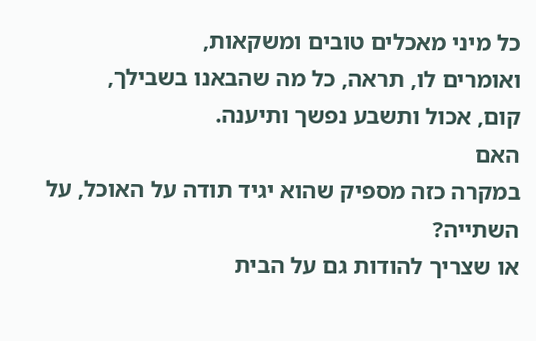כל מיני מאכלים טובים ומשקאות,
ואומרים לו, תראה, כל מה שהבאנו בשבילך,
קום, אכול ותשבע נפשך ותיענה.
האם
במקרה כזה מספיק שהוא יגיד תודה על האוכל, על השתייה?
או שצריך להודות גם על הבית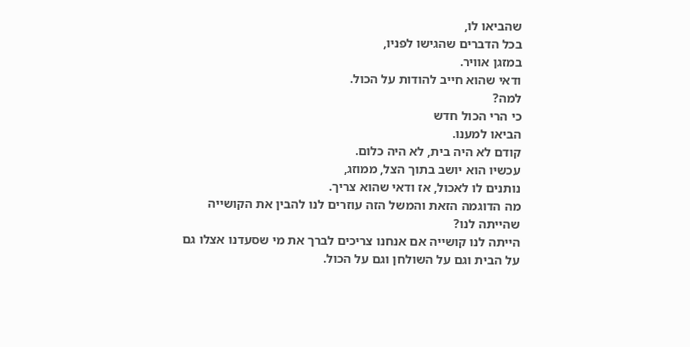שהביאו לו,
בכל הדברים שהגישו לפניו,
במזגן אוויר.
ודאי שהוא חייב להודות על הכול.
למה?
כי הרי הכול חדש
הביאו למענו.
קודם לא היה בית, לא היה כלום.
עכשיו הוא יושב בתוך הצל, ממוזג,
נותנים לו לאכול, אז ודאי שהוא צריך.
מה הדוגמה הזאת והמשל הזה עוזרים לנו להבין את הקושייה שהייתה לנו?
הייתה לנו קושייה אם אנחנו צריכים לברך את מי שסעדנו אצלו גם על הבית וגם על השולחן וגם על הכול.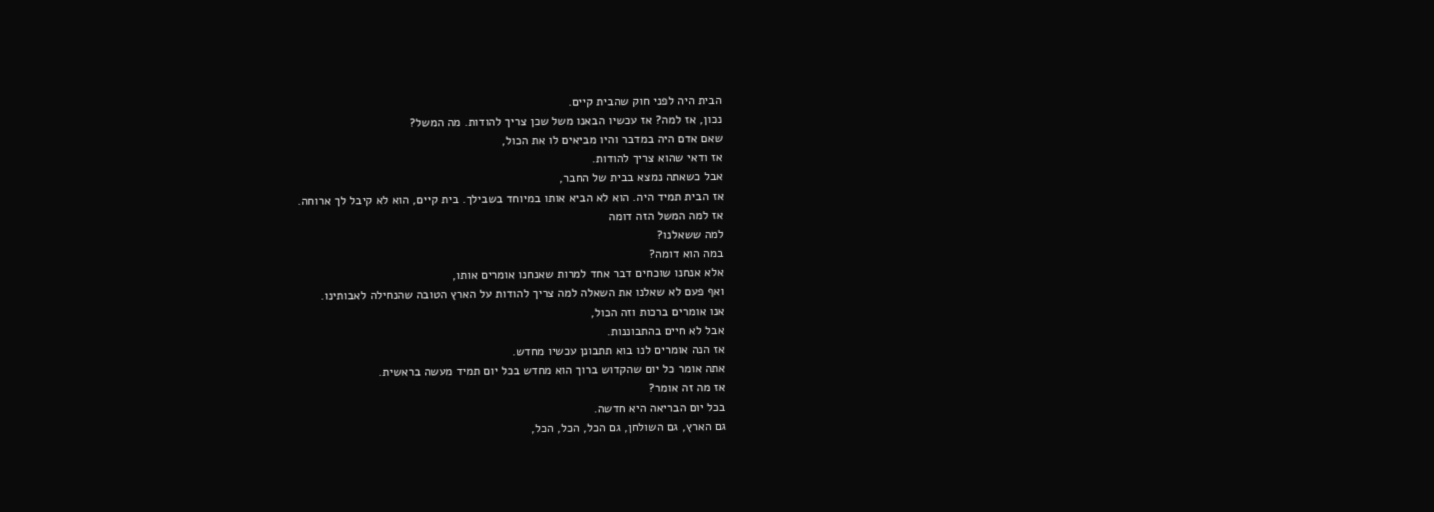הבית היה לפני חוק שהבית קיים.
נכון, אז למה? אז עכשיו הבאנו משל שכן צריך להודות. מה המשל?
שאם אדם היה במדבר והיו מביאים לו את הכול,
אז ודאי שהוא צריך להודות.
אבל כשאתה נמצא בבית של החבר,
אז הבית תמיד היה. הוא לא הביא אותו במיוחד בשבילך. בית קיים, הוא לא קיבל לך ארוחה.
אז למה המשל הזה דומה
למה ששאלנו?
במה הוא דומה?
אלא אנחנו שוכחים דבר אחד למרות שאנחנו אומרים אותו,
ואף פעם לא שאלנו את השאלה למה צריך להודות על הארץ הטובה שהנחילה לאבותינו.
אנו אומרים ברכות וזה הכול,
אבל לא חיים בהתבוננות.
אז הנה אומרים לנו בוא תתבונן עכשיו מחדש.
אתה אומר כל יום שהקדוש ברוך הוא מחדש בכל יום תמיד מעשה בראשית.
אז מה זה אומר?
בכל יום הבריאה היא חדשה.
גם הארץ, גם השולחן, גם הכל, הכל, הכל,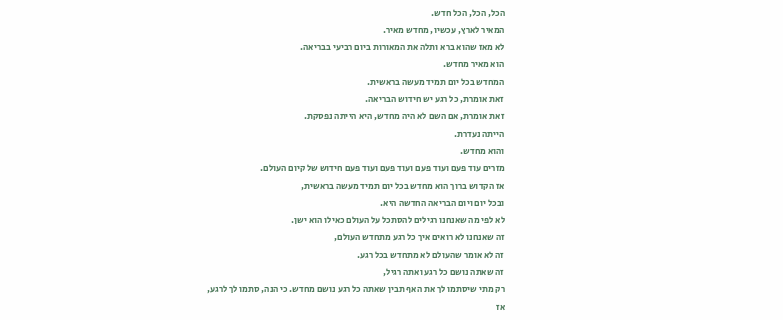הכל, הכל, הכל חדש.
המאיר לארץ, עכשיו, מחדש מאיר.
לא מאז שהוא ברא ותלה את המאורות ביום רביעי בבריאה.
הוא מאיר מחדש.
המחדש בכל יום תמיד מעשה בראשית.
זאת אומרת, כל רגע יש חידוש הבריאה.
זאת אומרת, אם השם לא היה מחדש, היא הייתה נפסקת.
הייתה נעדרת.
והוא מחדש.
מזרים עוד פעם ועוד פעם ועוד פעם ועוד פעם חידוש של קיום העולם.
אז הקדוש ברוך הוא מחדש בכל יום תמיד מעשה בראשית,
ובכל יום ויום הבריאה החדשה היא.
לא לפי מה שאנחנו רגילים להסתכל על העולם כאילו הוא ישן.
זה שאנחנו לא רואים איך כל רגע מתחדש העולם,
זה לא אומר שהעולם לא מתחדש בכל רגע.
זה שאתה נושם כל רגע ואתה רגיל,
רק מתי שיסתמו לך את האף תבין שאתה כל רגע נושם מחדש. כי הנה, סתמו לך לרגע,
אז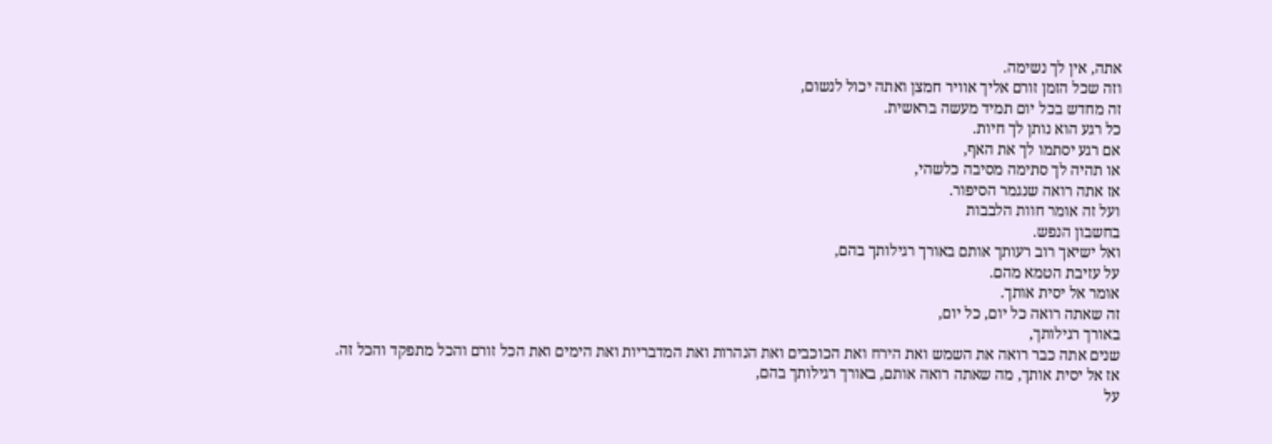אתה, אין לך נשימה.
וזה שכל הזמן זורם אליך אוויר חמצן ואתה יכול לנשום,
זה מחדש בכל יום תמיד מעשה בראשית.
כל רגע הוא נותן לך חיות.
אם רגע יסתמו לך את האף,
או תהיה לך סתימה מסיבה כלשהי,
אז אתה רואה שנגמר הסיפור.
ועל זה אומר חוות הלבבות
בחשבון הנפש.
ואל ישיאך רוב רעותך אותם באורך רגילותך בהם,
על עזיבת הטמא מהם.
אומר אל יסית אותך.
זה שאתה רואה כל יום, כל יום,
באורך רגילותך,
שנים אתה כבר רואה את השמש ואת הירח ואת הכוכבים ואת הנהרות ואת המדבריות ואת הימים ואת הכל זורם והכל מתפקד והכל זה.
אז אל יסית אותך, מה שאתה רואה אותם, באורך רגילותך בהם,
על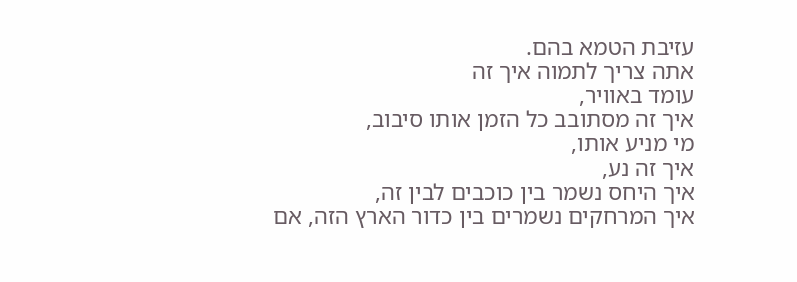עזיבת הטמא בהם.
אתה צריך לתמוה איך זה
עומד באוויר,
איך זה מסתובב כל הזמן אותו סיבוב,
מי מניע אותו,
איך זה נע,
איך היחס נשמר בין כוכבים לבין זה,
איך המרחקים נשמרים בין כדור הארץ הזה, אם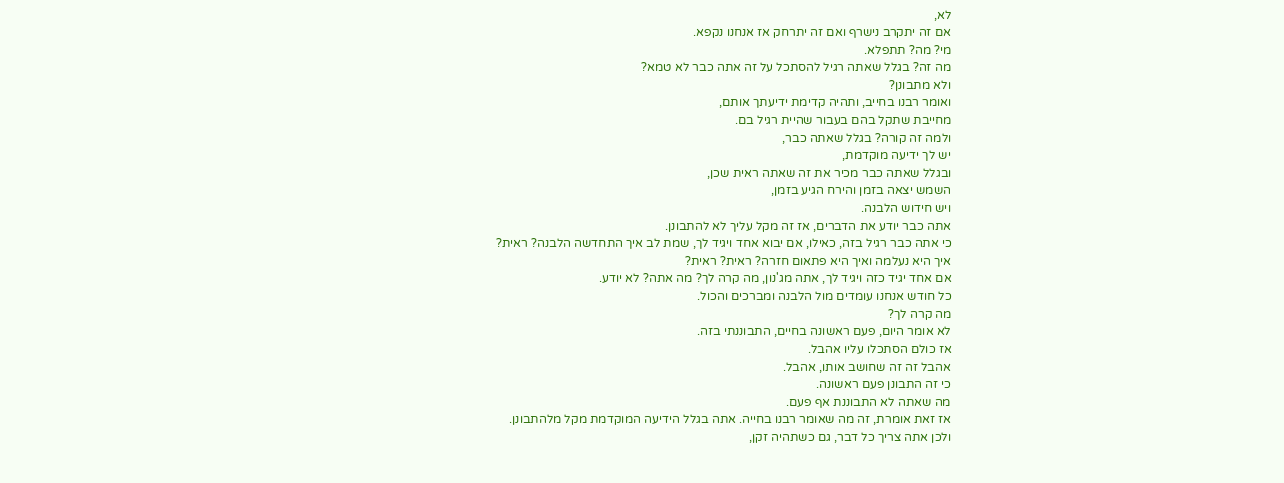לא,
אם זה יתקרב נישרף ואם זה יתרחק אז אנחנו נקפא.
מי? מה? תתפלא.
מה זה? בגלל שאתה רגיל להסתכל על זה אתה כבר לא טמא?
ולא מתבונן?
ואומר רבנו בחייב, ותהיה קדימת ידיעתך אותם,
מחייבת שתקל בהם בעבור שהיית רגיל בם.
ולמה זה קורה? בגלל שאתה כבר,
יש לך ידיעה מוקדמת,
ובגלל שאתה כבר מכיר את זה שאתה ראית שכן,
השמש יצאה בזמן והירח הגיע בזמן,
ויש חידוש הלבנה.
אתה כבר יודע את הדברים, אז זה מקל עליך לא להתבונן.
כי אתה כבר רגיל בזה, כאילו, אם יבוא אחד ויגיד לך, שמת לב איך התחדשה הלבנה? ראית?
איך היא נעלמה ואיך היא פתאום חזרה? ראית? ראית?
אם אחד יגיד כזה ויגיד לך, אתה מג'נון, מה קרה לך? מה אתה? לא יודע.
כל חודש אנחנו עומדים מול הלבנה ומברכים והכול.
מה קרה לך?
לא אומר היום, פעם ראשונה בחיים, התבוננתי בזה.
אז כולם הסתכלו עליו אהבל.
אהבל זה זה שחושב אותו, אהבל.
כי זה התבונן פעם ראשונה.
מה שאתה לא התבוננת אף פעם.
אז זאת אומרת, זה מה שאומר רבנו בחייה. אתה בגלל הידיעה המוקדמת מקל מלהתבונן.
ולכן אתה צריך כל דבר, גם כשתהיה זקן,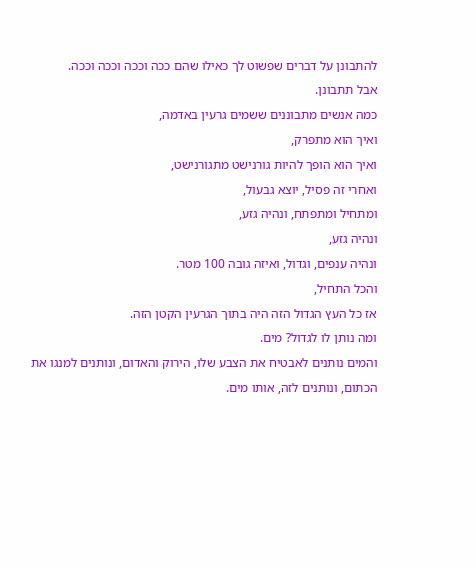להתבונן על דברים שפשוט לך כאילו שהם ככה וככה וככה וככה.
אבל תתבונן.
כמה אנשים מתבוננים ששמים גרעין באדמה,
ואיך הוא מתפרק,
ואיך הוא הופך להיות גורנישט מתגורנישט,
ואחרי זה פסיל, יוצא גבעול,
ומתחיל ומתפתח, ונהיה גזע,
ונהיה גזע,
ונהיה ענפים, וגדול, ואיזה גובה 100 מטר.
והכל התחיל,
אז כל העץ הגדול הזה היה בתוך הגרעין הקטן הזה.
ומה נותן לו לגדול? מים.
והמים נותנים לאבטיח את הצבע שלו, הירוק והאדום, ונותנים למנגו את הכתום, ונותנים לזה, אותו מים.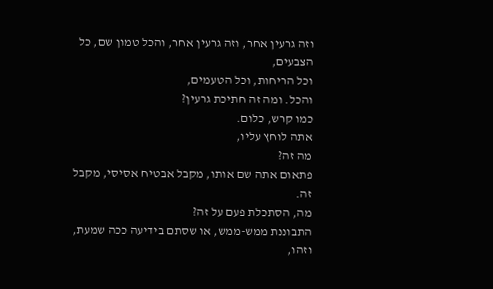וזה גרעין אחר, וזה גרעין אחר, והכל טמון שם, כל הצבעים,
וכל הריחות, וכל הטעמים,
והכל. ומה זה חתיכת גרעין?
כמו קרש, כלום.
אתה לוחץ עליו,
מה זה?
פתאום אתה שם אותו, מקבל אבטיח אסיסי, מקבל זה.
מה, הסתכלת פעם על זה?
התבוננת ממש-ממש, או שסתם בידיעה ככה שמעת,
וזהו,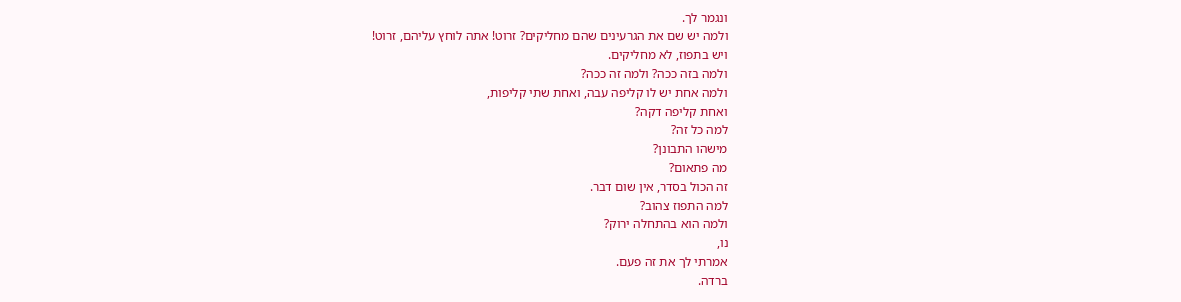ונגמר לך.
ולמה יש שם את הגרעינים שהם מחליקים? זרוט! אתה לוחץ עליהם, זרוט!
ויש בתפוז, לא מחליקים.
ולמה בזה ככה? ולמה זה ככה?
ולמה אחת יש לו קליפה עבה, ואחת שתי קליפות,
ואחת קליפה דקה?
למה כל זה?
מישהו התבונן?
מה פתאום?
זה הכול בסדר, אין שום דבר.
למה התפוז צהוב?
ולמה הוא בהתחלה ירוק?
נו,
אמרתי לך את זה פעם.
ברדה.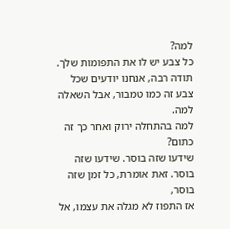למה?
כל צבע יש לו את התפומות שלך. תודה רבה, אנחנו יודעים שכל צבע זה כמו טמבור, אבל השאלה למה.
למה בהתחלה ירוק ואחר כך זה כתום?
שידעו שזה בוסר. שידעו שזה בוסר. זאת אומרת, כל זמן שזה בוסר,
אז התפוז לא מגלה את עצמו, אל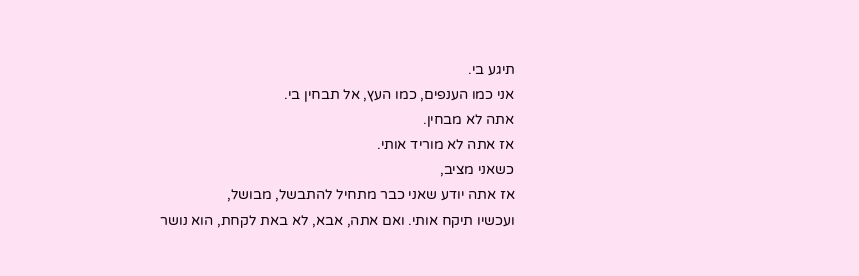תיגע בי.
אני כמו הענפים, כמו העץ, אל תבחין בי.
אתה לא מבחין.
אז אתה לא מוריד אותי.
כשאני מציב,
אז אתה יודע שאני כבר מתחיל להתבשל, מבושל,
ועכשיו תיקח אותי. ואם אתה, אבא, לא באת לקחת, הוא נושר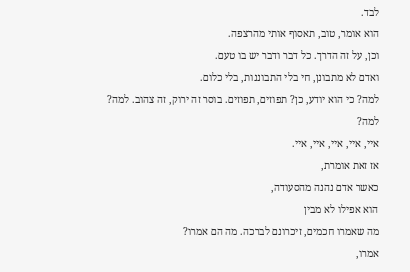לבד.
הוא אומר, טוב, תאסוף אותי מהרצפה.
וכן, על זה הדרך. כל דבר ודבר יש בו טעם.
ואדם לא מתבונן, חי בלי התבוננות, בלי כלום.
למה? כי הוא יודע, כן? תפוזים, תפוזים. בוסר זה ירוק, זה צהוב. למה?
למה?
איי, איי, איי, איי, איי.
אז זאת אומרת,
כאשר אדם נהנה מהסעודה,
הוא אפילו לא מבין
מה שאמרו חכמים, זיכרונם לברכה. מה הם אמרו?
אמרו,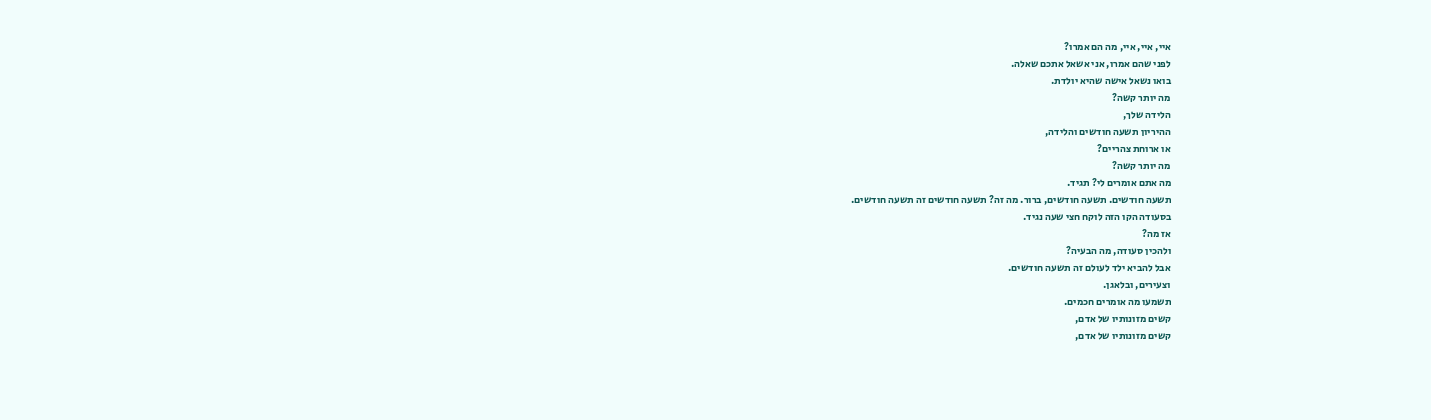איי, איי, איי, מה הם אמרו?
לפני שהם אמרו, אני אשאל אתכם שאלה.
בואו נשאל אישה שהיא יולדת.
מה יותר קשה?
הלידה שלך,
ההיריון תשעה חודשים והלידה,
או ארוחת צהריים?
מה יותר קשה?
מה אתם אומרים לי? תגיד.
תשעה חודשים. תשעה חודשים, ברור. מה זה? תשעה חודשים זה תשעה חודשים.
בסעודה הקו הזה לוקח חצי שעה נגיד.
אז מה?
ולהכין סעודה, מה הבעיה?
אבל להביא ילד לעולם זה תשעה חודשים.
וצעירים, ובלאגן.
תשמעו מה אומרים חכמים.
קשים מזונותיו של אדם,
קשים מזונותיו של אדם,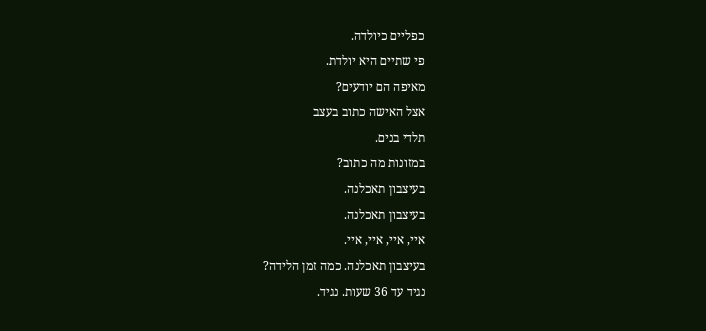כפליים כיולדה.
פי שתיים היא יולדת.
מאיפה הם יודעים?
אצל האישה כתוב בעצב
תלדי בנים.
במזונות מה כתוב?
בעיצבון תאכלנה.
בעיצבון תאכלנה.
איי, איי, איי, איי.
בעיצבון תאכלנה. כמה זמן הלידה?
נגיד עד 36 שעות. נגיד.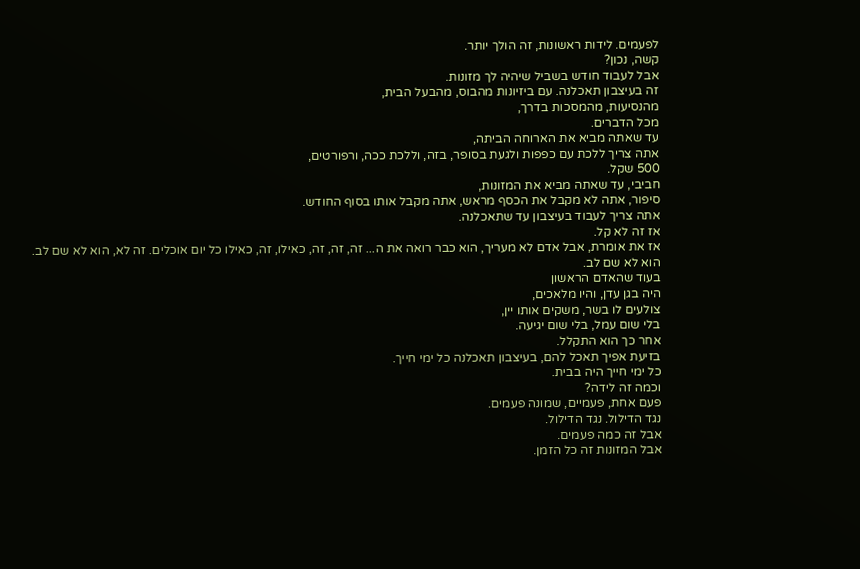לפעמים. לידות ראשונות, זה הולך יותר.
קשה, נכון?
אבל לעבוד חודש בשביל שיהיה לך מזונות.
זה בעיצבון תאכלנה. עם ביזיונות מהבוס, מהבעל הבית,
מהנסיעות, מהמסכות בדרך,
מכל הדברים.
עד שאתה מביא את הארוחה הביתה,
אתה צריך ללכת עם כפפות ולגעת בסופר, בזה, וללכת ככה, ורפורטים,
500 שקל.
חביבי, עד שאתה מביא את המזונות,
סיפור, אתה לא מקבל את הכסף מראש, אתה מקבל אותו בסוף החודש.
אתה צריך לעבוד בעיצבון עד שתאכלנה.
אז זה לא קל.
אז את אומרת, אבל אדם לא מעריך, הוא כבר רואה את ה... זה, זה, זה, כאילו, זה, כאילו כל יום אוכלים. זה לא, הוא לא שם לב.
הוא לא שם לב.
בעוד שהאדם הראשון
היה בגן עדן, והיו מלאכים,
צולעים לו בשר, משקים אותו יין,
בלי שום עמל, בלי שום יגיעה.
אחר כך הוא התקלל.
בזיעת אפיך תאכל להם, בעיצבון תאכלנה כל ימי חייך.
כל ימי חייך היה בבית.
וכמה זה לידה?
פעם אחת, פעמיים, שמונה פעמים.
נגד הדילול. נגד הדילול.
אבל זה כמה פעמים.
אבל המזונות זה כל הזמן.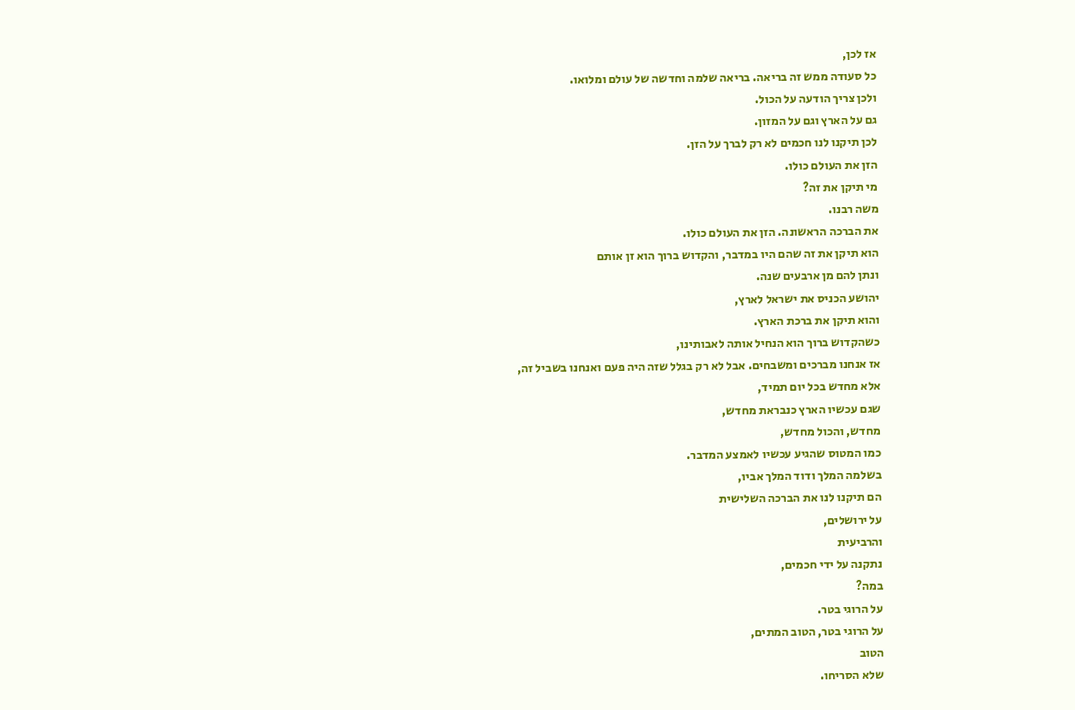אז לכן,
כל סעודה ממש זה בריאה. בריאה שלמה וחדשה של עולם ומלואו.
ולכן צריך הודעה על הכול.
גם על הארץ וגם על המזון.
לכן תיקנו לנו חכמים לא רק לברך על הזן.
הזן את העולם כולו.
מי תיקן את זה?
משה רבנו.
את הברכה הראשונה. הזן את העולם כולו.
הוא תיקן את זה שהם היו במדבר, והקדוש ברוך הוא זן אותם
ונתן להם מן ארבעים שנה.
יהושע הכניס את ישראל לארץ,
והוא תיקן את ברכת הארץ.
כשהקדוש ברוך הוא הנחיל אותה לאבותינו,
אז אנחנו מברכים ומשבחים. אבל לא רק בגלל שזה היה פעם ואנחנו בשביל זה,
אלא מחדש בכל יום תמיד,
שגם עכשיו הארץ כנבראת מחדש,
מחדש, והכול מחדש,
כמו המטוס שהגיע עכשיו לאמצע המדבר.
בשלמה המלך ודוד המלך אביו,
הם תיקנו לנו את הברכה השלישית
על ירושלים,
והרביעית
נתקנה על ידי חכמים,
במה?
על הרוגי בטר.
על הרוגי בטר, הטוב המתים,
הטוב
שלא הסריחו.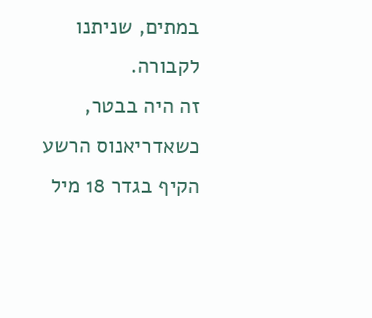במתים, שניתנו לקבורה.
זה היה בבטר,
כשאדריאנוס הרשע הקיף בגדר 18 מיל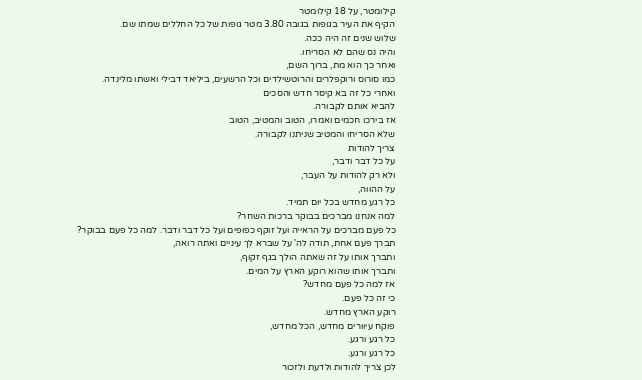קילומטר, על 18 קילומטר
הקיף את העיר בגופות בגובה 3.80 מטר גופות של כל החללים שמתו שם.
שלוש שנים זה היה ככה.
והיה נס שהם לא הסריחו.
ואחר כך הוא מת, ברוך השם,
כמו סורוס ורוקפלרים והרוטשילדים וכל הרשעים, ביליאד דבילי ואשתו מלינדה.
ואחרי כל זה בא קיסר חדש והסכים
להביא אותם לקבורה.
אז בירכו חכמים ואמרו, הטוב והמטיב, הטוב
שלא הסריחו והמטיב שניתנו לקבורה.
צריך להודות
על כל דבר ודבר,
ולא רק להודות על העבר,
על ההווה,
כל רגע מחדש בכל יום תמיד.
למה אנחנו מברכים בבוקר ברכות השחר?
כל פעם מברכים על הראייה ועל זוקף כפופים ועל כל דבר ודבר. למה כל פעם בבוקר?
תברך פעם אחת, תודה לה' על שברא לך עיניים ואתה רואה,
ותברך אותו על זה שאתה הולך בגף זקוף,
ותברך אותו שהוא רוקע הארץ על המים.
אז למה כל פעם מחדש?
כי זה כל פעם.
רוקע הארץ מחדש.
פוקח עיוורים מחדש, הכל מחדש,
כל רגע ורגע.
כל רגע ורגע.
לכן צריך להודות ולדעת ולזכור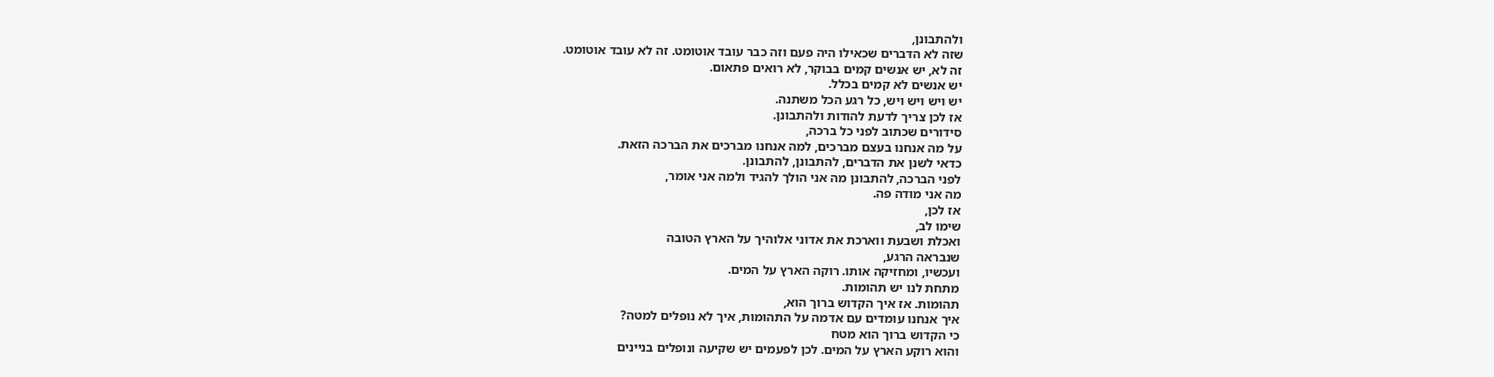ולהתבונן,
שזה לא הדברים שכאילו היה פעם וזה כבר עובד אוטומט. זה לא עובד אוטומט.
זה לא, יש אנשים קמים בבוקר, לא רואים פתאום.
יש אנשים לא קמים בכלל.
יש ויש ויש ויש, כל רגע הכל משתנה.
אז לכן צריך לדעת להודות ולהתבונן.
סידורים שכתוב לפני כל ברכה,
על מה אנחנו בעצם מברכים, למה אנחנו מברכים את הברכה הזאת.
כדאי לשנן את הדברים, להתבונן, להתבונן.
לפני הברכה, להתבונן מה אני הולך להגיד ולמה אני אומר,
מה אני מודה פה.
אז לכן,
שימו לב,
ואכלת ושבעת ווארכת את אדוני אלוהיך על הארץ הטובה
שנבראה הרגע,
ועכשיו, ומחזיקה אותו. רוקה הארץ על המים.
מתחת לנו יש תהומות.
תהומות. אז איך הקדוש ברוך הוא,
איך אנחנו עומדים עם אדמה על התהומות, איך לא נופלים למטה?
כי הקדוש ברוך הוא מטח
והוא רוקע הארץ על המים. לכן לפעמים יש שקיעה ונופלים בניינים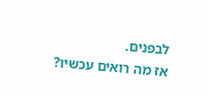לבפנים.
אז מה רואים עכשיו?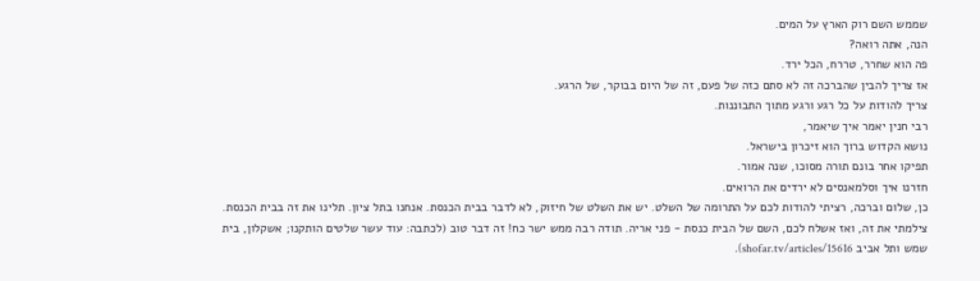שממש השם רוק הארץ על המים.
הנה, אתה רואה?
פה הוא שחרר, טררח, הכל ירד.
אז צריך להבין שהברכה זה לא סתם כזה של פעם, זה של היום בבוקר, של הרגע.
צריך להודות על כל רגע ורגע מתוך התבוננות.
רבי חנין יאמר איך שיאמר,
נושא הקדוש ברוך הוא זיכרון בישראל.
תפיקו אחר בונם תורה מסוכו, שנה אמור.
חזרנו איך וסלמאנסים לא ירדים את הרואים.
כן, שלום וברכה, רציתי להודות לכם על התרומה של השלט. יש את השלט של חיזוק, לא לדבר בבית הכנסת. אנחנו בתל ציון. תלינו את זה בבית הכנסת. צילמתי את זה, ואז אשלח לכם, השם של הבית כנסת - פני אריה. תודה רבה ממש ישר כח! זה דבר טוב (לכתבה: עוד עשר שלטים הותקנו; אשקלון, בית שמש ותל אביב shofar.tv/articles/15616).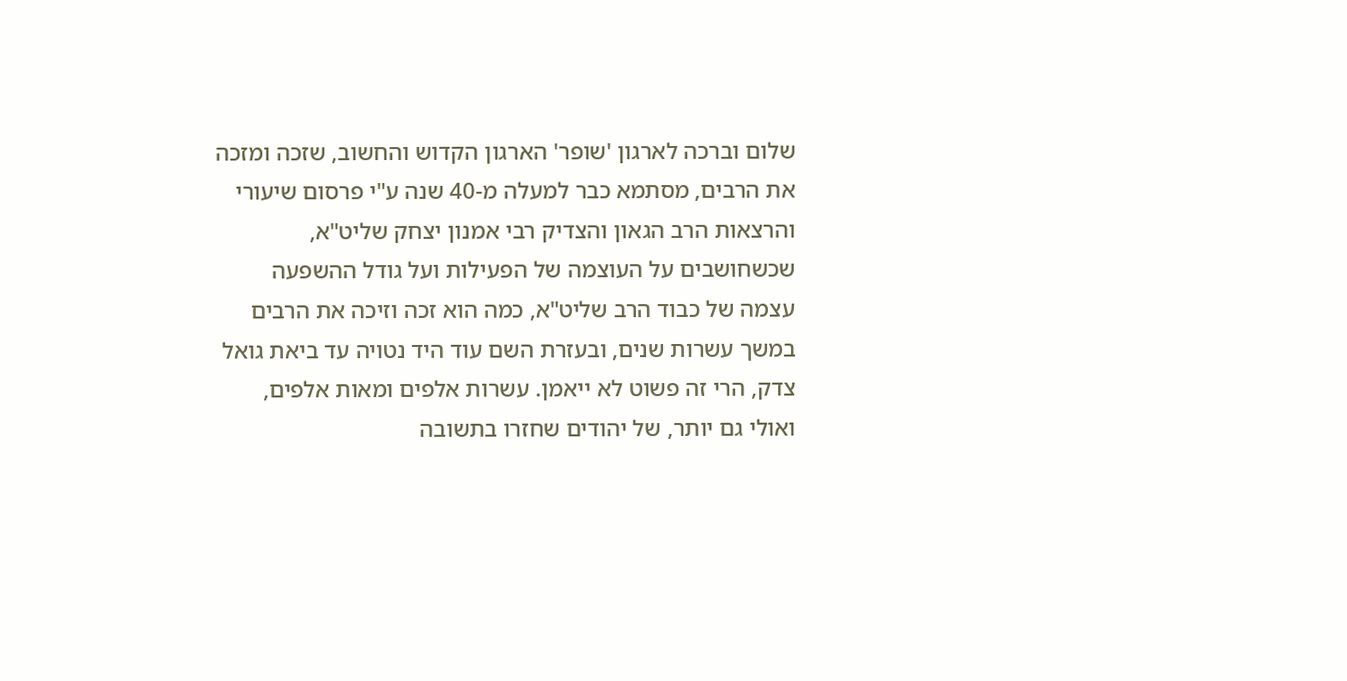שלום וברכה לארגון 'שופר' הארגון הקדוש והחשוב, שזכה ומזכה את הרבים, מסתמא כבר למעלה מ-40 שנה ע"י פרסום שיעורי והרצאות הרב הגאון והצדיק רבי אמנון יצחק שליט"א, שכשחושבים על העוצמה של הפעילות ועל גודל ההשפעה עצמה של כבוד הרב שליט"א, כמה הוא זכה וזיכה את הרבים במשך עשרות שנים, ובעזרת השם עוד היד נטויה עד ביאת גואל צדק, הרי זה פשוט לא ייאמן. עשרות אלפים ומאות אלפים, ואולי גם יותר, של יהודים שחזרו בתשובה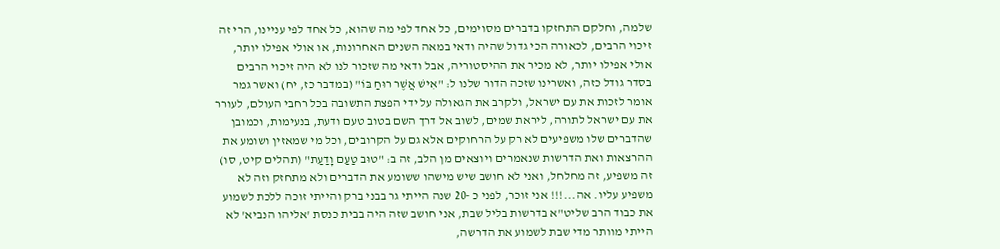שלמה, וחלקם התחזקו בדברים מסוימים, כל אחד לפי מה שהוא, כל אחד לפי עניינו, הרי זה זיכוי הרבים, לכאורה הכי גדול שהיה ודאי במאה השנים האחרונות, או אולי אפילו יותר, אולי אפילו יותר, לא מכיר את ההיסטוריה, אבל ודאי מה שזכור לנו לא היה זיכוי הרבים בסדר גודל כזה, ואשרינו שזכה הדור שלנו ל: "אִישׁ אֲשֶׁר רוּחַ בּוֹ" (במדבר כז, יח) ואשר גמר אומר לזכות את עם ישראל, ולקרב את הגאולה על ידי הפצת התשובה בכל רחבי העולם, לעורר את עם ישראל לתורה, ליראת שמים, לשוב אל דרך השם בטוב טעם ודעת, בנעימות, וכמובן שהדברים שלו משפיעים לא רק על הרחוקים אלא גם על הקרובים, וכל מי שמאזין ושומע את ההרצאות ואת הדרשות שנאמרים ויוצאים מן הלב, זה ב: "טוּב טַעַם וָדַעַת" (תהלים קיט, סו) זה משפיע, זה מחלחל, ואני לא חושב שיש מישהו ששומע את הדברים ולא מתחזק וזה לא משפיע עליו. אה...!!! אני זוכר, לפני כ -20 שנה הייתי גר בבני ברק והייתי זוכה ללכת לשמוע את כבוד הרב שליט"א בדרשות בליל שבת, אני חושב שזה היה בבית כנסת 'אליהו הנביא' לא הייתי מוותר מדי שבת לשמוע את הדרשה,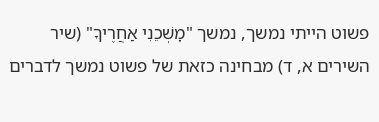פשוט הייתי נמשך, נמשך "מׇשְׁכֵנִי אַחֲרֶיךָ" (שיר השירים א, ד) מבחינה כזאת של פשוט נמשך לדברים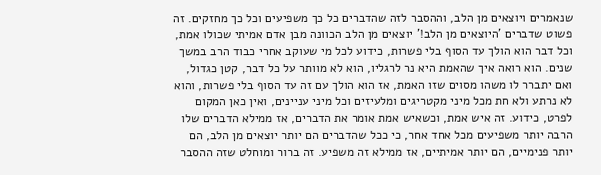שנאמרים ויוצאים מן הלב, וההסבר לזה שהדברים כל כך משפיעים וכל כך מחזקים. זה פשוט שדברים 'היוצאים מן הלב!' יוצאים מן הלב הכוונה מבן אדם אמיתי שכולו אמת, וכל דבר הוא הולך עד הסוף בלי פשרות, כידוע לכל מי שעוקב אחרי כבוד הרב במשך שנים. הוא רואה איך שהאמת היא נר לרגליו, הוא לא מוותר על כל דבר, קטן כגדול, ואם יתברר לו משהו מסוים שזו האמת, אז הוא הולך עם זה עד הסוף בלי פשרות, והוא לא נרתע ולא חת מכל מיני מקטריגים ומלעיזים וכל מיני עניינים, ואין כאן המקום לפרט, כידוע. זה איש אמת, וכשאיש אמת אומר את הדברים, אז ממילא הדברים שלו הרבה יותר משפיעים מכל אחד אחר, כי ככל שהדברים הם יותר יוצאים מן הלב, הם יותר פנימיים, הם יותר אמיתיים, אז ממילא זה משפיע. זה ברור ומוחלט שזה ההסבר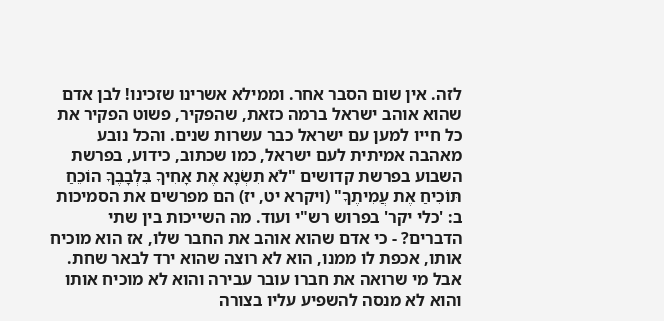לזה. אין שום הסבר אחר. וממילא אשרינו שזכינו! לבן אדם שהוא אוהב ישראל ברמה כזאת, שהפקיר, פשוט הפקיר את כל חייו למען עם ישראל כבר עשרות שנים. והכל נובע מאהבה אמיתית לעם ישראל, כמו שכתוב, כידוע, בפרשת השבוע בפרשת קדושים "לֹא תִשְׂנָא אֶת אָחִיךָ בִּלְבָבֶךָ הוֹכֵחַ תּוֹכִיחַ אֶת עֲמִיתֶךָ" (ויקרא יט, יז) הם מפרשים את הסמיכות ב: 'כלי יקר' בפרוש רש"י ועוד. מה השייכות בין שתי הדברים? - כי אדם שהוא אוהב את החבר שלו, אז הוא מוכיח אותו, אכפת לו ממנו, הוא לא רוצה שהוא ירד לבאר שחת. אבל מי שרואה את חברו עובר עבירה והוא לא מוכיח אותו והוא לא מנסה להשפיע עליו בצורה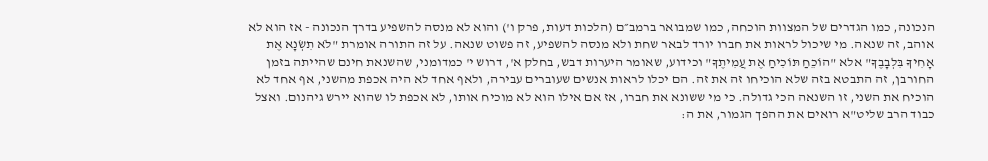הנכונה, כמו הגדרים של המצוות הוכחה, כמו שמבואר ברמב״ם (הלכות דעות, פרק ו') והוא לא מנסה להשפיע בדרך הנכונה - אז הוא לא אוהב, זה שנאה. מי שיכול לראות את חברו יורד לבאר שחת ולא מנסה להשפיע, זה פשוט שנאה. על זה התורה אומרת "לֹא תִשְׂנָא אֶת אָחִיךָ בִּלְבָבֶךָ" אלא "הוֹכֵחַ תּוֹכִיחַ אֶת עֲמִיתֶךָ" וכידוע, שאומר היערות דבש, בחלק א', דרוש י' כמדומני, שהשנאת חינם שהייתה בזמן החורבן, זה התבטא בזה שלא הוכיחו זה את זה. הם יכלו לראות אנשים שעוברים עבירה, ולאף אחד לא היה אכפת מהשני, אף אחד לא הוכיח את השני, זו השנאה הכי גדולה. כי מי ששונא את חברו, אז אם אילו הוא לא מוכיח אותו, לא אכפת לו שהוא יירש גיהנום. ואצל כבוד הרב שליט"א רואים את ההפך הגמור, את ה: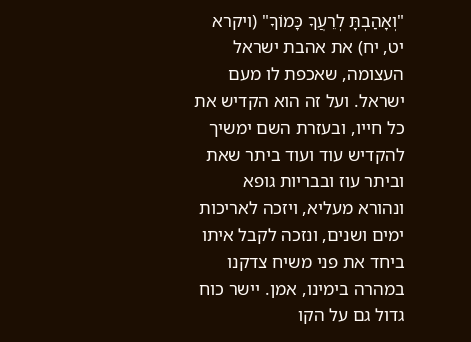"וְאָהַבְתָּ לְרֵעֲךָ כָּמוֹךָ" (ויקרא יט, יח) את אהבת ישראל העצומה, שאכפת לו מעם ישראל. ועל זה הוא הקדיש את כל חייו, ובעזרת השם ימשיך להקדיש עוד ועוד ביתר שאת וביתר עוז ובבריות גופא ונהורא מעליא, ויזכה לאריכות ימים ושנים, ונזכה לקבל איתו ביחד את פני משיח צדקנו במהרה בימינו, אמן. יישר כוח גדול גם על הקו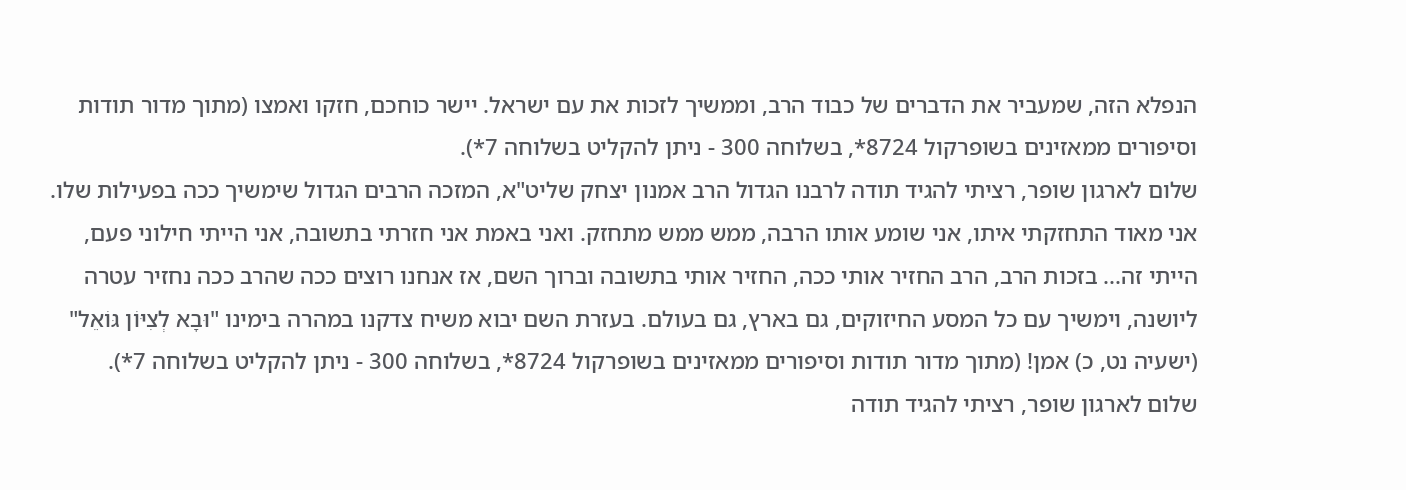הנפלא הזה, שמעביר את הדברים של כבוד הרב, וממשיך לזכות את עם ישראל. יישר כוחכם, חזקו ואמצו (מתוך מדור תודות וסיפורים ממאזינים בשופרקול 8724*, בשלוחה 300 - ניתן להקליט בשלוחה 7*).
שלום לארגון שופר, רציתי להגיד תודה לרבנו הגדול הרב אמנון יצחק שליט"א, המזכה הרבים הגדול שימשיך ככה בפעילות שלו. אני מאוד התחזקתי איתו, אני שומע אותו הרבה, ממש ממש מתחזק. ואני באמת אני חזרתי בתשובה, אני הייתי חילוני פעם, הייתי זה... בזכות הרב, הרב החזיר אותי ככה, החזיר אותי בתשובה וברוך השם, אז אנחנו רוצים ככה שהרב ככה נחזיר עטרה ליושנה, וימשיך עם כל המסע החיזוקים, גם בארץ, גם בעולם. בעזרת השם יבוא משיח צדקנו במהרה בימינו "וּבָא לְצִיּוֹן גּוֹאֵל" (ישעיה נט, כ) אמן! (מתוך מדור תודות וסיפורים ממאזינים בשופרקול 8724*, בשלוחה 300 - ניתן להקליט בשלוחה 7*).
שלום לארגון שופר, רציתי להגיד תודה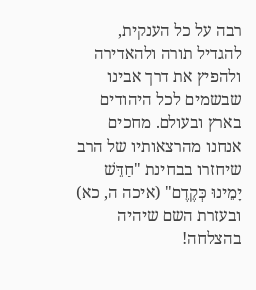רבה על כל הענקית, להגדיל תורה ולהאדירה ולהפיץ את דרך אבינו שבשמים לכל היהודים בארץ ובעולם. מחכים אנחנו מהרצאותיו של הרב שיחזרו בבחינת "חַדֵּשׁ יָמֵינוּ כְּקֶדֶם" (איכה ה, כא) ובעזרת השם שיהיה בהצלחה!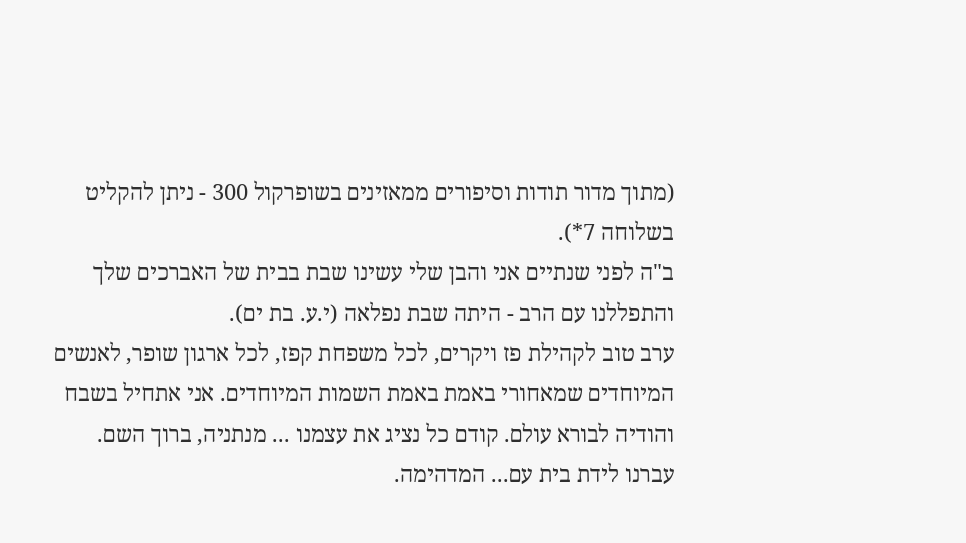(מתוך מדור תודות וסיפורים ממאזינים בשופרקול 300 - ניתן להקליט בשלוחה 7*).
ב"ה לפני שנתיים אני והבן שלי עשינו שבת בבית של האברכים שלך והתפללנו עם הרב - היתה שבת נפלאה (י.ע. בת ים).
ערב טוב לקהילת פז ויקרים, לכל משפחת קפז, לכל ארגון שופר, לאנשים המיוחדים שמאחורי באמת באמת השמות המיוחדים. אני אתחיל בשבח והודיה לבורא עולם. קודם כל נציג את עצמנו ... מנתניה, ברוך השם. עברנו לידת בית עם... המדהימה.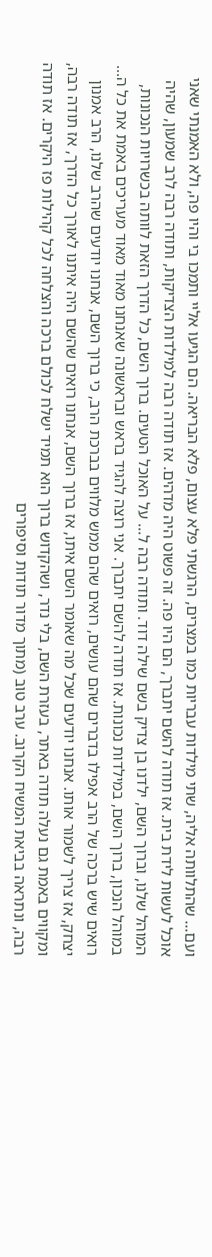ועם... שהתלוותה אליה, שתי מילדות עבריות כמו במצרים, הרגשתי פלא עצום, פלא הבריאה. הם הגיעו אליי ותמכו בי והיו פה, ולא האמנתי שאני אוכל לעשות לידת בית. אז תודה להשם יתברך, הם היו פה. זה פשוט היה מדהים. אז תודה רבה למילדות הצדיקות, ותודה רבה לרב שמעון, שהיה המוהל שלנו, וברוך השם, ילדנו בן צדיק בשם שילה דוד. ותודה רבה ל... על האוכל הטעים. ברוך השם, כל הדרך הזאת לוותה בכשרויות הנכונות, במוהל הנכון, ברוך השם, במילדות נכונות. אז תודה להשם יתברך. אני רוצה להגיד בראש ובראשונה שאנחנו מאוד מאוד מעריכים באמת את כל ה... רואים שיש ברכה של הרב אפילו בדברים שהם עושים, רואים שהם ממש מלווים בברכת הרב, כי ברוך השם, אנחנו יודעים שהרב שלנו, הרב אמנון יצחק, אז צריך לשמור אותו. אנחנו יודעים שכל מה שאומר השם איתו, אז ברוך השם, אנחנו רואים שהשם היה איתנו לאורך כל הדרך, אז תודה רבה, ומקווים באמת גם נעלה תודה באתר, בעזרת השם, בלי נדר, ושהקדוש ברוך הוא תמיד ישלח לכולם ברכה והצלחה לכל קהילות פז היקרים. אז תודה רבה, ונתראה בביאת המשיח הקרוב. ערב טוב (מתוך מדור תודות וסיפורים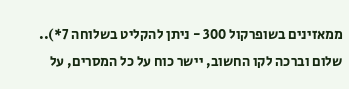ממאזינים בשופרקול 300 - ניתן להקליט בשלוחה 7*)..
שלום וברכה לקו החשוב, יישר כוח על כל המסרים, על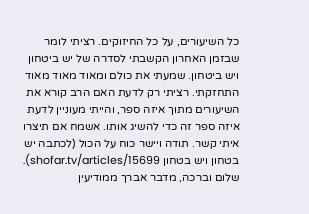כל השיעורים, על כל החיזוקים. רציתי לומר שבזמן האחרון הקשבתי לסדרה של יש ביטחון ויש ביטחון. שמעתי את כולם ומאוד מאוד מאוד התחזקתי. רציתי רק לדעת האם הרב קורא את השיעורים מתוך איזה ספר, והייתי מעוניין לדעת איזה ספר זה כדי להשיג אותו. אשמח אם תיצרו איתי קשר. תודה ויישר כוח על הכול (לכתבה יש בטחון ויש בטחון shofar.tv/articles/15699).
שלום וברכה, מדבר אברך ממודיעין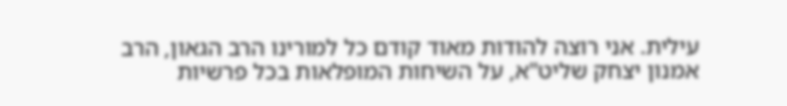עילית. אני רוצה להודות מאוד קודם כל למורינו הרב הגאון, הרב אמנון יצחק שליט"א, על השיחות המופלאות בכל פרשיות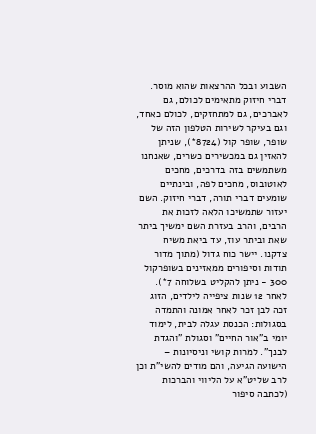השבוע ובכל ההרצאות שהוא מוסר. דברי חיזוק מתאימים לכולם, גם לאברכים, גם למתחזקים, לכולם כאחד, וגם בעיקר לשירות הטלפון הזה של שופר, שופר קול (8724*), שניתן להאזין גם במכשירים כשרים, שאנחנו משתמשים בזה בדרכים, מחכים לאוטובוס, מחכים לפה, ובינתיים שומעים דברי תורה, דברי חיזוק. השם יעזור שתמשיכו הלאה לזכות את הרבים, והרב בעזרת השם ימשיך ביתר שאת וביתר עוז, עד ביאת משיח צדקנו. יישר כוח גדול (מתוך מדור תודות וסיפורים ממאזינים בשופרקול 300 - ניתן להקליט בשלוחה 7*).
לאחר 12 שנות ציפייה לילדים, הזוג זכה לבן זכר לאחר אמונה והתמדה בסגולות: הכנסת עגלה לבית, לימוד יומי ב"אור החיים" וסגולת "והגדת לבנך". למרות קושי וניסיונות – הישועה הגיעה, והם מודים להשי"ת וכן לרב שליט"א על הליווי והברכות (לכתבה סיפור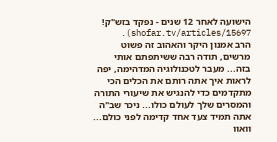הישועה לאחר 12 שנים - נפקד בזש"ק! shofar.tv/articles/15697).
הרב אמנון היקר והאהוב זה פשוט מרשים, תודה רבה ששיתפתם אותי בזה... מעבר לטכנולוגיה המדהימה, יפה לראות איך אתה רותם את הכלים הכי מתקדמים כדי להנגיש את שיעורי התורה והמסרים שלך לעולם כולו... ניכר שב"ה אתה תמיד צעד אחד קדימה לפני כולם... וואוו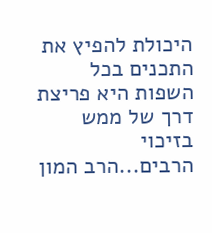היכולת להפיץ את התכנים בכל השפות היא פריצת דרך של ממש בזיכוי הרבים...הרב המון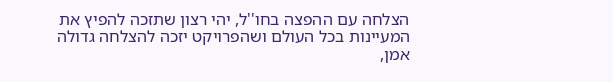הצלחה עם ההפצה בחו''ל, יהי רצון שתזכה להפיץ את המעיינות בכל העולם ושהפרויקט יזכה להצלחה גדולה אמן,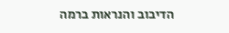הדיבוב והנראות ברמה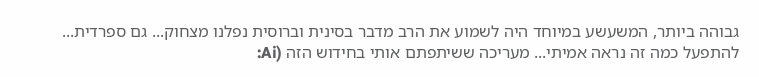גבוהה ביותר, המשעשע במיוחד היה לשמוע את הרב מדבר בסינית וברוסית נפלנו מצחוק... גם ספרדית... להתפעל כמה זה נראה אמיתי... מעריכה ששיתפתם אותי בחידוש הזה (Ai: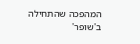המהפכה שהתחילה ב'שופר'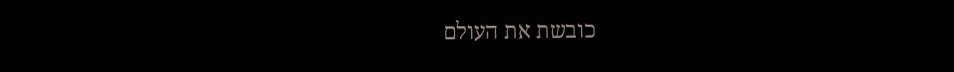כובשת את העולם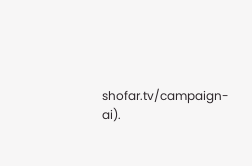shofar.tv/campaign-ai).